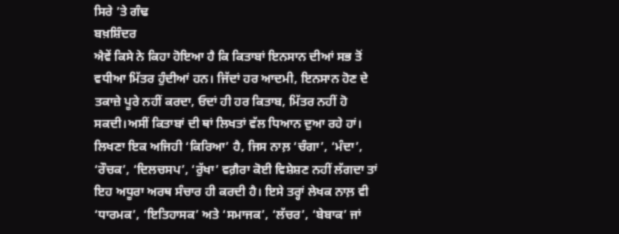ਸਿਰੇ ’ਤੇ ਗੰਢ
ਬਖ਼ਸ਼ਿੰਦਰ
ਐਵੇਂ ਕਿਸੇ ਨੇ ਕਿਹਾ ਹੋਇਆ ਹੈ ਕਿ ਕਿਤਾਬਾਂ ਇਨਸਾਨ ਦੀਆਂ ਸਭ ਤੋਂ ਵਧੀਆ ਮਿੱਤਰ ਹੁੰਦੀਆਂ ਹਨ। ਜਿੱਦਾਂ ਹਰ ਆਦਮੀ, ਇਨਸਾਨ ਹੋਣ ਦੇ ਤਕਾਜ਼ੇ ਪੂਰੇ ਨਹੀਂ ਕਰਦਾ, ਓਦਾਂ ਹੀ ਹਰ ਕਿਤਾਬ, ਮਿੱਤਰ ਨਹੀਂ ਹੋ ਸਕਦੀ।ਅਸੀਂ ਕਿਤਾਬਾਂ ਦੀ ਥਾਂ ਲਿਖਤਾਂ ਵੱਲ ਧਿਆਨ ਦੁਆ ਰਹੇ ਹਾਂ। ਲਿਖਣਾ ਇਕ ਅਜਿਹੀ ‘ਕਿਰਿਆ’ ਹੈ, ਜਿਸ ਨਾਲ਼ ‘ਚੰਗਾ’, ‘ਮੰਦਾ’, ‘ਰੌਚਕ’, ‘ਦਿਲਚਸਪ’, ‘ਰੁੱਖਾ’ ਵਗ਼ੈਰਾ ਕੋਈ ਵਿਸ਼ੇਸ਼ਣ ਨਹੀਂ ਲੱਗਦਾ ਤਾਂ ਇਹ ਅਧੂਰਾ ਅਰਥ ਸੰਚਾਰ ਹੀ ਕਰਦੀ ਹੈ। ਇਸੇ ਤਰ੍ਹਾਂ ਲੇਖਕ ਨਾਲ਼ ਵੀ ‘ਧਾਰਮਕ’, ‘ਇਤਿਹਾਸਕ’ ਅਤੇ ‘ਸਮਾਜਕ’, ‘ਲੱਚਰ’, ‘ਬੇਬਾਕ’ ਜਾਂ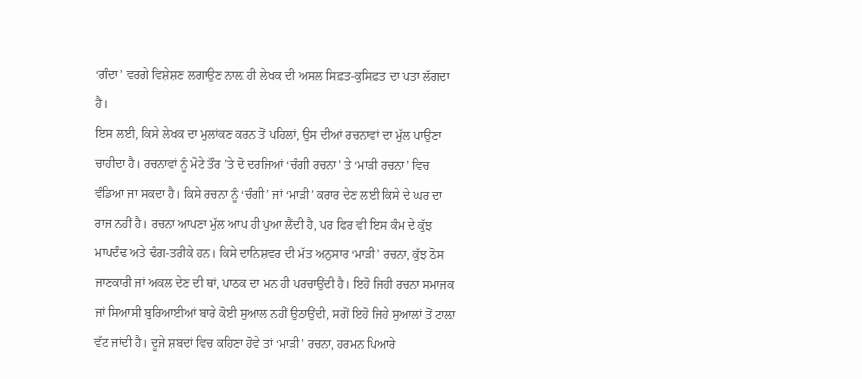‘ਗੰਦਾ’ ਵਰਗੇ ਵਿਸ਼ੇਸ਼ਣ ਲਗਾਉਣ ਨਾਲ਼ ਹੀ ਲੇਖਕ ਦੀ ਅਸਲ ਸਿਫ਼ਤ-ਕੁਸਿਫ਼ਤ ਦਾ ਪਤਾ ਲੱਗਦਾ ਹੈ।
ਇਸ ਲਈ, ਕਿਸੇ ਲੇਖਕ ਦਾ ਮੁਲਾਂਕਣ ਕਰਨ ਤੋਂ ਪਹਿਲਾਂ, ਉਸ ਦੀਆਂ ਰਚਨਾਵਾਂ ਦਾ ਮੁੱਲ ਪਾਉਣਾ ਚਾਹੀਦਾ ਹੈ। ਰਚਨਾਵਾਂ ਨੂੰ ਮੋਟੇ ਤੌਰ ’ਤੇ ਦੋ ਦਰਜਿਆਂ ‘ਚੰਗੀ ਰਚਨਾ’ ਤੇ ‘ਮਾੜੀ ਰਚਨਾ’ ਵਿਚ ਵੰਡਿਆ ਜਾ ਸਕਦਾ ਹੈ। ਕਿਸੇ ਰਚਨਾ ਨੂੰ ‘ਚੰਗੀ’ ਜਾਂ ‘ਮਾੜੀ’ ਕਰਾਰ ਦੇਣ ਲਈ ਕਿਸੇ ਦੇ ਘਰ ਦਾ ਰਾਜ ਨਹੀਂ ਹੈ। ਰਚਨਾ ਆਪਣਾ ਮੁੱਲ ਆਪ ਹੀ ਪੁਆ ਲੈਂਦੀ ਹੈ, ਪਰ ਫਿਰ ਵੀ ਇਸ ਕੰਮ ਦੇ ਕੁੱਝ ਮਾਪਦੰਢ ਅਤੇ ਢੰਗ-ਤਰੀਕੇ ਹਨ। ਕਿਸੇ ਦਾਨਿਸ਼ਵਰ ਦੀ ਮੱਤ ਅਨੁਸਾਰ ‘ਮਾੜੀ’ ਰਚਨਾ, ਕੁੱਝ ਠੋਸ ਜਾਣਕਾਰੀ ਜਾਂ ਅਕਲ ਦੇਣ ਦੀ ਥਾਂ, ਪਾਠਕ ਦਾ ਮਨ ਹੀ ਪਰਚਾਉਂਦੀ ਹੈ। ਇਹੋ ਜਿਹੀ ਰਚਨਾ ਸਮਾਜਕ ਜਾਂ ਸਿਆਸੀ ਬੁਰਿਆਈਆਂ ਬਾਰੇ ਕੋਈ ਸੁਆਲ ਨਹੀਂ ਉਠਾਉਂਦੀ, ਸਗੋਂ ਇਹੋ ਜਿਹੇ ਸੁਆਲਾਂ ਤੋਂ ਟਾਲ਼ਾ ਵੱਟ ਜਾਂਦੀ ਹੈ। ਦੂਜੇ ਸ਼ਬਦਾਂ ਵਿਚ ਕਹਿਣਾ ਹੋਵੇ ਤਾਂ ‘ਮਾੜੀ’ ਰਚਨਾ, ਹਰਮਨ ਪਿਆਰੇ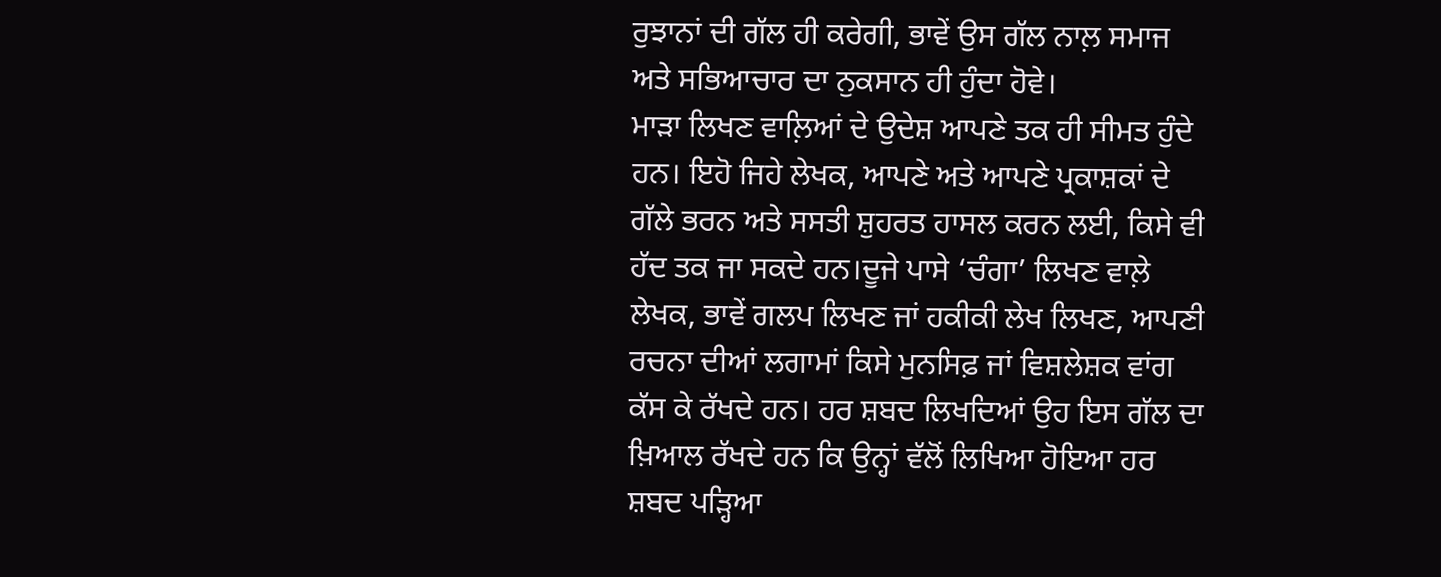ਰੁਝਾਨਾਂ ਦੀ ਗੱਲ ਹੀ ਕਰੇਗੀ, ਭਾਵੇਂ ਉਸ ਗੱਲ ਨਾਲ਼ ਸਮਾਜ ਅਤੇ ਸਭਿਆਚਾਰ ਦਾ ਨੁਕਸਾਨ ਹੀ ਹੁੰਦਾ ਹੋਵੇ।
ਮਾੜਾ ਲਿਖਣ ਵਾਲ਼ਿਆਂ ਦੇ ਉਦੇਸ਼ ਆਪਣੇ ਤਕ ਹੀ ਸੀਮਤ ਹੁੰਦੇ ਹਨ। ਇਹੋ ਜਿਹੇ ਲੇਖਕ, ਆਪਣੇ ਅਤੇ ਆਪਣੇ ਪ੍ਰਕਾਸ਼ਕਾਂ ਦੇ ਗੱਲੇ ਭਰਨ ਅਤੇ ਸਸਤੀ ਸ਼ੁਹਰਤ ਹਾਸਲ ਕਰਨ ਲਈ, ਕਿਸੇ ਵੀ ਹੱਦ ਤਕ ਜਾ ਸਕਦੇ ਹਨ।ਦੂਜੇ ਪਾਸੇ ‘ਚੰਗਾ’ ਲਿਖਣ ਵਾਲ਼ੇ ਲੇਖਕ, ਭਾਵੇਂ ਗਲਪ ਲਿਖਣ ਜਾਂ ਹਕੀਕੀ ਲੇਖ ਲਿਖਣ, ਆਪਣੀ ਰਚਨਾ ਦੀਆਂ ਲਗਾਮਾਂ ਕਿਸੇ ਮੁਨਸਿਫ਼ ਜਾਂ ਵਿਸ਼ਲੇਸ਼ਕ ਵਾਂਗ ਕੱਸ ਕੇ ਰੱਖਦੇ ਹਨ। ਹਰ ਸ਼ਬਦ ਲਿਖਦਿਆਂ ਉਹ ਇਸ ਗੱਲ ਦਾ ਖ਼ਿਆਲ ਰੱਖਦੇ ਹਨ ਕਿ ਉਨ੍ਹਾਂ ਵੱਲੋਂ ਲਿਖਿਆ ਹੋਇਆ ਹਰ ਸ਼ਬਦ ਪੜ੍ਹਿਆ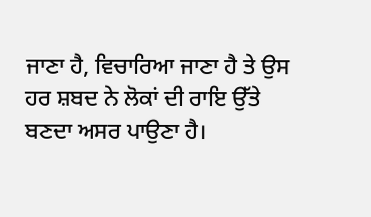ਜਾਣਾ ਹੈ, ਵਿਚਾਰਿਆ ਜਾਣਾ ਹੈ ਤੇ ਉਸ ਹਰ ਸ਼ਬਦ ਨੇ ਲੋਕਾਂ ਦੀ ਰਾਇ ਉੱਤੇ ਬਣਦਾ ਅਸਰ ਪਾਉਣਾ ਹੈ।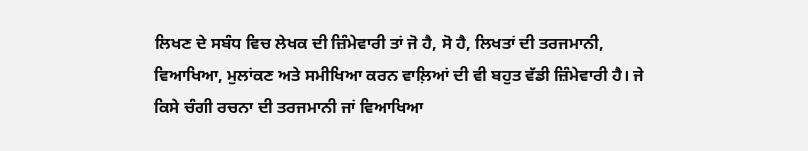ਲਿਖਣ ਦੇ ਸਬੰਧ ਵਿਚ ਲੇਖਕ ਦੀ ਜ਼ਿੰਮੇਵਾਰੀ ਤਾਂ ਜੋ ਹੈ, ਸੋ ਹੈ, ਲਿਖਤਾਂ ਦੀ ਤਰਜਮਾਨੀ, ਵਿਆਖਿਆ, ਮੁਲਾਂਕਣ ਅਤੇ ਸਮੀਖਿਆ ਕਰਨ ਵਾਲ਼ਿਆਂ ਦੀ ਵੀ ਬਹੁਤ ਵੱਡੀ ਜ਼ਿੰਮੇਵਾਰੀ ਹੈ। ਜੇ ਕਿਸੇ ਚੰਗੀ ਰਚਨਾ ਦੀ ਤਰਜਮਾਨੀ ਜਾਂ ਵਿਆਖਿਆ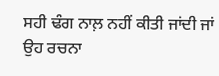ਸਹੀ ਢੰਗ ਨਾਲ਼ ਨਹੀਂ ਕੀਤੀ ਜਾਂਦੀ ਜਾਂ ਉਹ ਰਚਨਾ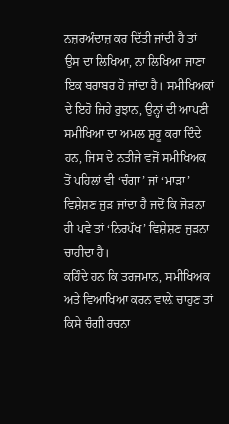ਨਜ਼ਰਅੰਦਾਜ਼ ਕਰ ਦਿੱਤੀ ਜਾਂਦੀ ਹੈ ਤਾਂ ਉਸ ਦਾ ਲਿਖਿਆ, ਨਾ ਲਿਖਿਆ ਜਾਣਾ ਇਕ ਬਰਾਬਰ ਹੋ ਜਾਂਦਾ ਹੈ। ਸਮੀਖਿਅਕਾਂ ਦੇ ਇਹੋ ਜਿਹੇ ਰੁਝਾਨ, ਉਨ੍ਹਾਂ ਦੀ ਆਪਣੀ ਸਮੀਖਿਆ ਦਾ ਅਮਲ ਸ਼ੁਰੂ ਕਰਾ ਦਿੰਦੇ ਹਨ, ਜਿਸ ਦੇ ਨਤੀਜੇ ਵਜੋਂ ਸਮੀਖਿਅਕ ਤੋਂ ਪਹਿਲਾਂ ਵੀ ‘ਚੰਗਾ’ ਜਾਂ ‘ਮਾੜਾ’ ਵਿਸ਼ੇਸ਼ਣ ਜੁੜ ਜਾਂਦਾ ਹੈ ਜਦੋਂ ਕਿ ਜੋੜਨਾ ਹੀ ਪਵੇ ਤਾਂ ‘ਨਿਰਪੱਖ’ ਵਿਸ਼ੇਸ਼ਣ ਜੁੜਨਾ ਚਾਹੀਦਾ ਹੈ।
ਕਹਿੰਦੇ ਹਨ ਕਿ ਤਰਜਮਾਨ, ਸਮੀਖਿਅਕ ਅਤੇ ਵਿਆਖਿਆ ਕਰਨ ਵਾਲ਼ੇ ਚਾਹੁਣ ਤਾਂ ਕਿਸੇ ਚੰਗੀ ਰਚਨਾ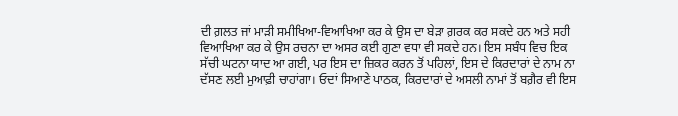ਦੀ ਗ਼ਲਤ ਜਾਂ ਮਾੜੀ ਸਮੀਖਿਆ-ਵਿਆਖਿਆ ਕਰ ਕੇ ਉਸ ਦਾ ਬੇੜਾ ਗ਼ਰਕ ਕਰ ਸਕਦੇ ਹਨ ਅਤੇ ਸਹੀ ਵਿਆਖਿਆ ਕਰ ਕੇ ਉਸ ਰਚਨਾ ਦਾ ਅਸਰ ਕਈ ਗੁਣਾ ਵਧਾ ਵੀ ਸਕਦੇ ਹਨ। ਇਸ ਸਬੰਧ ਵਿਚ ਇਕ ਸੱਚੀ ਘਟਨਾ ਯਾਦ ਆ ਗਈ, ਪਰ ਇਸ ਦਾ ਜ਼ਿਕਰ ਕਰਨ ਤੋਂ ਪਹਿਲਾਂ, ਇਸ ਦੇ ਕਿਰਦਾਰਾਂ ਦੇ ਨਾਮ ਨਾ ਦੱਸਣ ਲਈ ਮੁਆਫ਼ੀ ਚਾਹਾਂਗਾ। ਓਦਾਂ ਸਿਆਣੇ ਪਾਠਕ, ਕਿਰਦਾਰਾਂ ਦੇ ਅਸਲੀ ਨਾਮਾਂ ਤੋਂ ਬਗ਼ੈਰ ਵੀ ਇਸ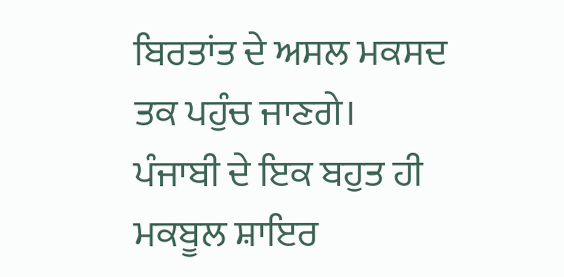ਬਿਰਤਾਂਤ ਦੇ ਅਸਲ ਮਕਸਦ ਤਕ ਪਹੁੰਚ ਜਾਣਗੇ।
ਪੰਜਾਬੀ ਦੇ ਇਕ ਬਹੁਤ ਹੀ ਮਕਬੂਲ ਸ਼ਾਇਰ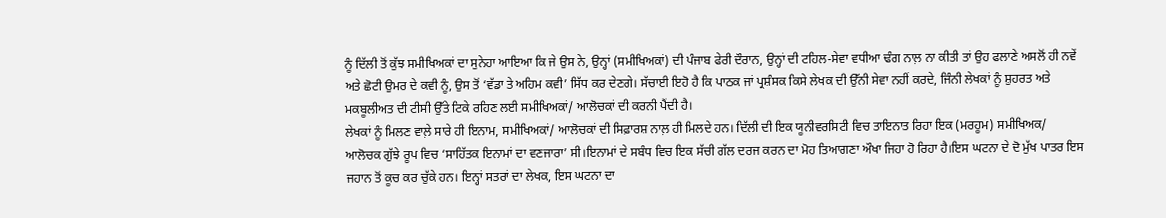ਨੂੰ ਦਿੱਲੀ ਤੋਂ ਕੁੱਝ ਸਮੀਖਿਅਕਾਂ ਦਾ ਸੁਨੇਹਾ ਆਇਆ ਕਿ ਜੇ ਉਸ ਨੇ, ਉਨ੍ਹਾਂ (ਸਮੀਖਿਅਕਾਂ) ਦੀ ਪੰਜਾਬ ਫੇਰੀ ਦੌਰਾਨ, ਉਨ੍ਹਾਂ ਦੀ ਟਹਿਲ-ਸੇਵਾ ਵਧੀਆ ਢੰਗ ਨਾਲ਼ ਨਾ ਕੀਤੀ ਤਾਂ ਉਹ ਫਲਾਣੇ ਅਸਲੋਂ ਹੀ ਨਵੇਂ ਅਤੇ ਛੋਟੀ ਉਮਰ ਦੇ ਕਵੀ ਨੂੰ, ਉਸ ਤੋਂ ‘ਵੱਡਾ ਤੇ ਅਹਿਮ ਕਵੀ’ ਸਿੱਧ ਕਰ ਦੇਣਗੇ। ਸੱਚਾਈ ਇਹੋ ਹੈ ਕਿ ਪਾਠਕ ਜਾਂ ਪ੍ਰਸ਼ੰਸਕ ਕਿਸੇ ਲੇਖਕ ਦੀ ਉੱਨੀ ਸੇਵਾ ਨਹੀਂ ਕਰਦੇ, ਜਿੰਨੀ ਲੇਖਕਾਂ ਨੂੰ ਸ਼ੁਹਰਤ ਅਤੇ ਮਕਬੂਲੀਅਤ ਦੀ ਟੀਸੀ ਉੱਤੇ ਟਿਕੇ ਰਹਿਣ ਲਈ ਸਮੀਖਿਅਕਾਂ/ ਆਲੋਚਕਾਂ ਦੀ ਕਰਨੀ ਪੈਂਦੀ ਹੈ।
ਲੇਖਕਾਂ ਨੂੰ ਮਿਲਣ ਵਾਲ਼ੇ ਸਾਰੇ ਹੀ ਇਨਾਮ, ਸਮੀਖਿਅਕਾਂ/ ਆਲੋਚਕਾਂ ਦੀ ਸਿਫ਼ਾਰਸ਼ ਨਾਲ਼ ਹੀ ਮਿਲਦੇ ਹਨ। ਦਿੱਲੀ ਦੀ ਇਕ ਯੂਨੀਵਰਸਿਟੀ ਵਿਚ ਤਾਇਨਾਤ ਰਿਹਾ ਇਕ (ਮਰਹੂਮ) ਸਮੀਖਿਅਕ/ ਆਲੋਚਕ ਗੁੱਝੇ ਰੂਪ ਵਿਚ ‘ਸਾਹਿੱਤਕ ਇਨਾਮਾਂ ਦਾ ਵਣਜਾਰਾ’ ਸੀ।ਇਨਾਮਾਂ ਦੇ ਸਬੰਧ ਵਿਚ ਇਕ ਸੱਚੀ ਗੱਲ ਦਰਜ ਕਰਨ ਦਾ ਮੋਹ ਤਿਆਗਣਾ ਔਖਾ ਜਿਹਾ ਹੋ ਰਿਹਾ ਹੈ।ਇਸ ਘਟਨਾ ਦੇ ਦੋ ਮੁੱਖ ਪਾਤਰ ਇਸ ਜਹਾਨ ਤੋਂ ਕੂਚ ਕਰ ਚੁੱਕੇ ਹਨ। ਇਨ੍ਹਾਂ ਸਤਰਾਂ ਦਾ ਲੇਖਕ, ਇਸ ਘਟਨਾ ਦਾ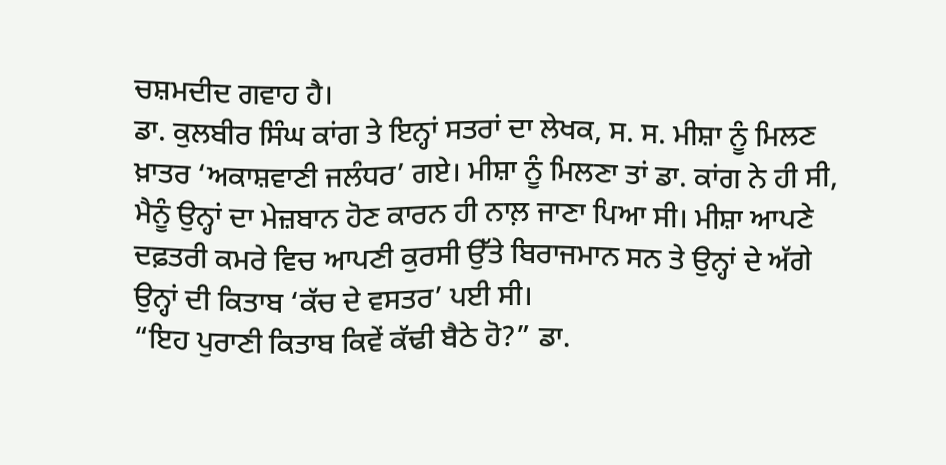ਚਸ਼ਮਦੀਦ ਗਵਾਹ ਹੈ।
ਡਾ. ਕੁਲਬੀਰ ਸਿੰਘ ਕਾਂਗ ਤੇ ਇਨ੍ਹਾਂ ਸਤਰਾਂ ਦਾ ਲੇਖਕ, ਸ. ਸ. ਮੀਸ਼ਾ ਨੂੰ ਮਿਲਣ ਖ਼ਾਤਰ ‘ਅਕਾਸ਼ਵਾਣੀ ਜਲੰਧਰ’ ਗਏ। ਮੀਸ਼ਾ ਨੂੰ ਮਿਲਣਾ ਤਾਂ ਡਾ. ਕਾਂਗ ਨੇ ਹੀ ਸੀ, ਮੈਨੂੰ ਉਨ੍ਹਾਂ ਦਾ ਮੇਜ਼ਬਾਨ ਹੋਣ ਕਾਰਨ ਹੀ ਨਾਲ਼ ਜਾਣਾ ਪਿਆ ਸੀ। ਮੀਸ਼ਾ ਆਪਣੇ ਦਫ਼ਤਰੀ ਕਮਰੇ ਵਿਚ ਆਪਣੀ ਕੁਰਸੀ ਉੱਤੇ ਬਿਰਾਜਮਾਨ ਸਨ ਤੇ ਉਨ੍ਹਾਂ ਦੇ ਅੱਗੇ ਉਨ੍ਹਾਂ ਦੀ ਕਿਤਾਬ ‘ਕੱਚ ਦੇ ਵਸਤਰ’ ਪਈ ਸੀ।
“ਇਹ ਪੁਰਾਣੀ ਕਿਤਾਬ ਕਿਵੇਂ ਕੱਢੀ ਬੈਠੇ ਹੋ?” ਡਾ.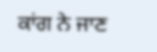ਕਾਂਗ ਨੇ ਜਾਣ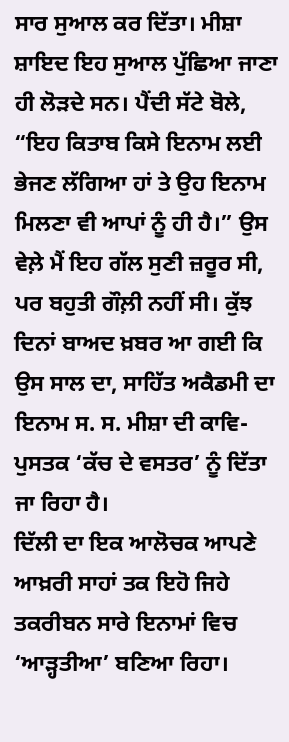ਸਾਰ ਸੁਆਲ ਕਰ ਦਿੱਤਾ। ਮੀਸ਼ਾ ਸ਼ਾਇਦ ਇਹ ਸੁਆਲ ਪੁੱਛਿਆ ਜਾਣਾ ਹੀ ਲੋੜਦੇ ਸਨ। ਪੈਂਦੀ ਸੱਟੇ ਬੋਲੇ, “ਇਹ ਕਿਤਾਬ ਕਿਸੇ ਇਨਾਮ ਲਈ ਭੇਜਣ ਲੱਗਿਆ ਹਾਂ ਤੇ ਉਹ ਇਨਾਮ ਮਿਲਣਾ ਵੀ ਆਪਾਂ ਨੂੰ ਹੀ ਹੈ।” ਉਸ ਵੇਲ਼ੇ ਮੈਂ ਇਹ ਗੱਲ ਸੁਣੀ ਜ਼ਰੂਰ ਸੀ, ਪਰ ਬਹੁਤੀ ਗੌਲ਼ੀ ਨਹੀਂ ਸੀ। ਕੁੱਝ ਦਿਨਾਂ ਬਾਅਦ ਖ਼ਬਰ ਆ ਗਈ ਕਿ ਉਸ ਸਾਲ ਦਾ, ਸਾਹਿੱਤ ਅਕੈਡਮੀ ਦਾ ਇਨਾਮ ਸ. ਸ. ਮੀਸ਼ਾ ਦੀ ਕਾਵਿ-ਪੁਸਤਕ ‘ਕੱਚ ਦੇ ਵਸਤਰ’ ਨੂੰ ਦਿੱਤਾ ਜਾ ਰਿਹਾ ਹੈ।
ਦਿੱਲੀ ਦਾ ਇਕ ਆਲੋਚਕ ਆਪਣੇ ਆਖ਼ਰੀ ਸਾਹਾਂ ਤਕ ਇਹੋ ਜਿਹੇ ਤਕਰੀਬਨ ਸਾਰੇ ਇਨਾਮਾਂ ਵਿਚ ‘ਆੜ੍ਹਤੀਆ’ ਬਣਿਆ ਰਿਹਾ।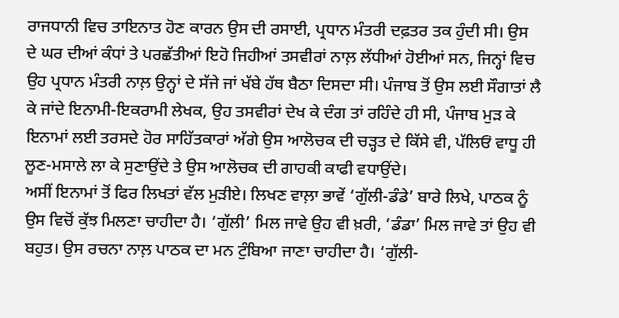ਰਾਜਧਾਨੀ ਵਿਚ ਤਾਇਨਾਤ ਹੋਣ ਕਾਰਨ ਉਸ ਦੀ ਰਸਾਈ, ਪ੍ਰਧਾਨ ਮੰਤਰੀ ਦਫ਼ਤਰ ਤਕ ਹੁੰਦੀ ਸੀ। ਉਸ ਦੇ ਘਰ ਦੀਆਂ ਕੰਧਾਂ ਤੇ ਪਰਛੱਤੀਆਂ ਇਹੋ ਜਿਹੀਆਂ ਤਸਵੀਰਾਂ ਨਾਲ਼ ਲੱਧੀਆਂ ਹੋਈਆਂ ਸਨ, ਜਿਨ੍ਹਾਂ ਵਿਚ ਉਹ ਪ੍ਰਧਾਨ ਮੰਤਰੀ ਨਾਲ਼ ਉਨ੍ਹਾਂ ਦੇ ਸੱਜੇ ਜਾਂ ਖੱਬੇ ਹੱਥ ਬੈਠਾ ਦਿਸਦਾ ਸੀ। ਪੰਜਾਬ ਤੋਂ ਉਸ ਲਈ ਸੌਗਾਤਾਂ ਲੈ ਕੇ ਜਾਂਦੇ ਇਨਾਮੀ-ਇਕਰਾਮੀ ਲੇਖਕ, ਉਹ ਤਸਵੀਰਾਂ ਦੇਖ ਕੇ ਦੰਗ ਤਾਂ ਰਹਿੰਦੇ ਹੀ ਸੀ, ਪੰਜਾਬ ਮੁੜ ਕੇ ਇਨਾਮਾਂ ਲਈ ਤਰਸਦੇ ਹੋਰ ਸਾਹਿੱਤਕਾਰਾਂ ਅੱਗੇ ਉਸ ਆਲੋਚਕ ਦੀ ਚੜ੍ਹਤ ਦੇ ਕਿੱਸੇ ਵੀ, ਪੱਲਿਓਂ ਵਾਧੂ ਹੀ ਲੂਣ-ਮਸਾਲੇ ਲਾ ਕੇ ਸੁਣਾਉਂਦੇ ਤੇ ਉਸ ਆਲੋਚਕ ਦੀ ਗਾਹਕੀ ਕਾਫੀ ਵਧਾਉਂਦੇ।
ਅਸੀਂ ਇਨਾਮਾਂ ਤੋਂ ਫਿਰ ਲਿਖਤਾਂ ਵੱਲ ਮੁੜੀਏ। ਲਿਖਣ ਵਾਲ਼ਾ ਭਾਵੇਂ ‘ਗੁੱਲੀ-ਡੰਡੇ’ ਬਾਰੇ ਲਿਖੇ, ਪਾਠਕ ਨੂੰ ਉਸ ਵਿਚੋਂ ਕੁੱਝ ਮਿਲਣਾ ਚਾਹੀਦਾ ਹੈ। ‘ਗੁੱਲੀ’ ਮਿਲ ਜਾਵੇ ਉਹ ਵੀ ਖ਼ਰੀ, ‘ਡੰਡਾ’ ਮਿਲ ਜਾਵੇ ਤਾਂ ਉਹ ਵੀ ਬਹੁਤ। ਉਸ ਰਚਨਾ ਨਾਲ਼ ਪਾਠਕ ਦਾ ਮਨ ਟੁੰਬਿਆ ਜਾਣਾ ਚਾਹੀਦਾ ਹੈ। ‘ਗੁੱਲੀ-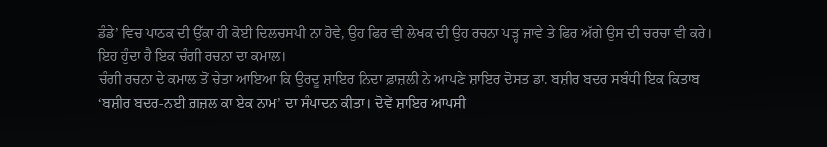ਡੰਡੇ’ ਵਿਚ ਪਾਠਕ ਦੀ ਉੱਕਾ ਹੀ ਕੋਈ ਦਿਲਚਸਪੀ ਨਾ ਹੋਵੇ, ਉਹ ਫਿਰ ਵੀ ਲੇਖਕ ਦੀ ਉਹ ਰਚਨਾ ਪੜ੍ਹ ਜਾਵੇ ਤੇ ਫਿਰ ਅੱਗੇ ਉਸ ਦੀ ਚਰਚਾ ਵੀ ਕਰੇ। ਇਹ ਹੁੰਦਾ ਹੈ ਇਕ ਚੰਗੀ ਰਚਨਾ ਦਾ ਕਮਾਲ।
ਚੰਗੀ ਰਚਨਾ ਦੇ ਕਮਾਲ ਤੋਂ ਚੇਤਾ ਆਇਆ ਕਿ ਉਰਦੂ ਸ਼ਾਇਰ ਨਿਦਾ ਫ਼ਾਜ਼ਲੀ ਨੇ ਆਪਣੇ ਸ਼ਾਇਰ ਦੋਸਤ ਡਾ. ਬਸ਼ੀਰ ਬਦਰ ਸਬੰਧੀ ਇਕ ਕਿਤਾਬ ‘ਬਸ਼ੀਰ ਬਦਰ-ਨਈ ਗ਼ਜ਼ਲ ਕਾ ਏਕ ਨਾਮ’ ਦਾ ਸੰਪਾਦਨ ਕੀਤਾ। ਦੋਵੇਂ ਸ਼ਾਇਰ ਆਪਸੀ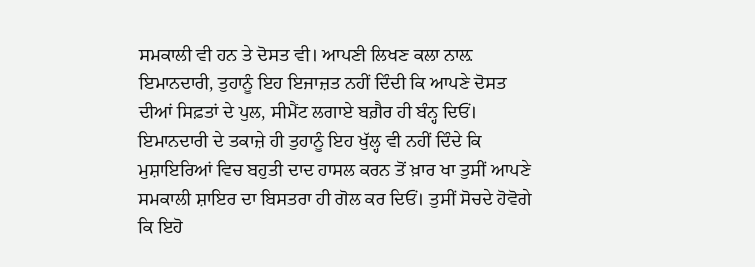ਸਮਕਾਲੀ ਵੀ ਹਨ ਤੇ ਦੋਸਤ ਵੀ। ਆਪਣੀ ਲਿਖਣ ਕਲਾ ਨਾਲ਼ ਇਮਾਨਦਾਰੀ, ਤੁਹਾਨੂੰ ਇਹ ਇਜਾਜ਼ਤ ਨਹੀਂ ਦਿੰਦੀ ਕਿ ਆਪਣੇ ਦੋਸਤ ਦੀਆਂ ਸਿਫ਼ਤਾਂ ਦੇ ਪੁਲ, ਸੀਮੈਂਟ ਲਗਾਏ ਬਗ਼ੈਰ ਹੀ ਬੰਨ੍ਹ ਦਿਓਂ। ਇਮਾਨਦਾਰੀ ਦੇ ਤਕਾਜ਼ੇ ਹੀ ਤੁਹਾਨੂੰ ਇਹ ਖੁੱਲ੍ਹ ਵੀ ਨਹੀਂ ਦਿੰਦੇ ਕਿ ਮੁਸ਼ਾਇਰਿਆਂ ਵਿਚ ਬਹੁਤੀ ਦਾਦ ਹਾਸਲ ਕਰਨ ਤੋਂ ਖ਼ਾਰ ਖਾ ਤੁਸੀਂ ਆਪਣੇ ਸਮਕਾਲੀ ਸ਼ਾਇਰ ਦਾ ਬਿਸਤਰਾ ਹੀ ਗੋਲ ਕਰ ਦਿਓਂ। ਤੁਸੀਂ ਸੋਚਦੇ ਹੋਵੋਗੇ ਕਿ ਇਹੋ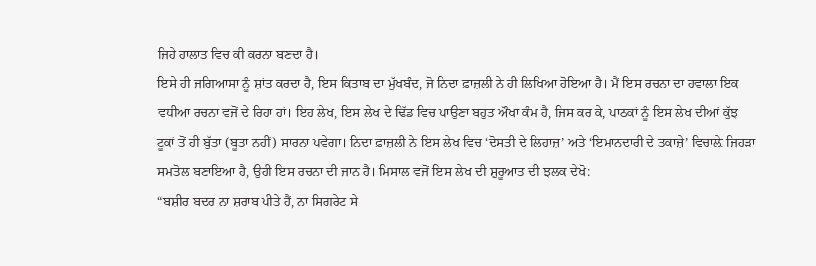ਜਿਹੇ ਹਾਲਾਤ ਵਿਚ ਕੀ ਕਰਨਾ ਬਣਦਾ ਹੈ।
ਇਸੇ ਹੀ ਜਗਿਆਸਾ ਨੂੰ ਸ਼ਾਂਤ ਕਰਦਾ ਹੈ, ਇਸ ਕਿਤਾਬ ਦਾ ਮੁੱਖਬੰਦ, ਜੋ ਨਿਦਾ ਫ਼ਾਜ਼ਲੀ ਨੇ ਹੀ ਲਿਖਿਆ ਹੋਇਆ ਹੈ। ਮੈਂ ਇਸ ਰਚਨਾ ਦਾ ਹਵਾਲਾ ਇਕ ਵਧੀਆ ਰਚਨਾ ਵਜੋਂ ਦੇ ਰਿਹਾ ਹਾਂ। ਇਹ ਲੇਖ, ਇਸ ਲੇਖ ਦੇ ਢਿੱਡ ਵਿਚ ਪਾਉਣਾ ਬਹੁਤ ਔਖਾ ਕੰਮ ਹੈ, ਜਿਸ ਕਰ ਕੇ, ਪਾਠਕਾਂ ਨੂੰ ਇਸ ਲੇਖ ਦੀਆਂ ਕੁੱਝ ਟੂਕਾਂ ਤੋਂ ਹੀ ਬੁੱਤਾ (ਬੂਤਾ ਨਹੀਂ) ਸਾਰਨਾ ਪਵੇਗਾ। ਨਿਦਾ ਫ਼ਾਜ਼ਲੀ ਨੇ ਇਸ ਲੇਖ ਵਿਚ ‘ਦੋਸਤੀ ਦੇ ਲਿਹਾਜ਼’ ਅਤੇ ‘ਇਮਾਨਦਾਰੀ ਦੇ ਤਕਾਜ਼ੇ’ ਵਿਚਾਲ਼ੇ ਜਿਹੜਾ ਸਮਤੋਲ ਬਣਾਇਆ ਹੈ, ਉਹੀ ਇਸ ਰਚਨਾ ਦੀ ਜਾਨ ਹੈ। ਮਿਸਾਲ ਵਜੋਂ ਇਸ ਲੇਖ ਦੀ ਸ਼ੁਰੂਆਤ ਦੀ ਝਲਕ ਦੇਖੋ:
“ਬਸ਼ੀਰ ਬਦਰ ਨਾ ਸ਼ਰਾਬ ਪੀਤੇ ਹੈਂ, ਨਾ ਸਿਗਰੇਟ ਸੇ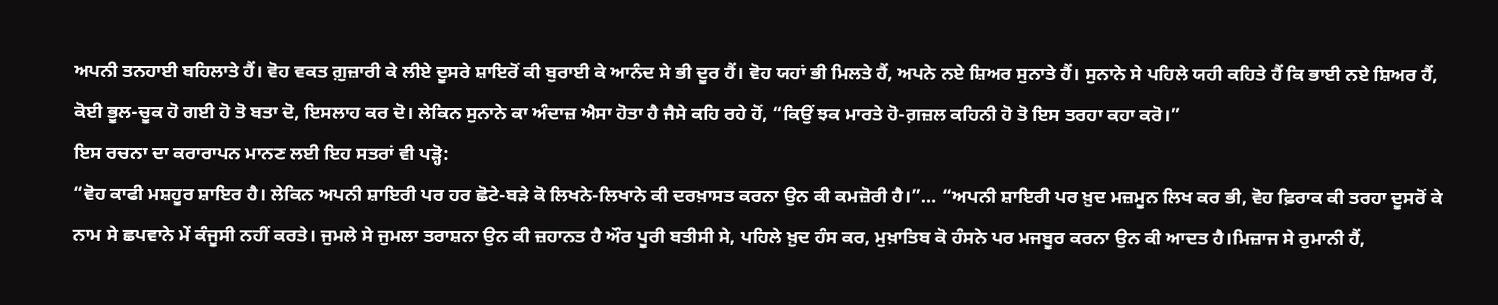ਅਪਨੀ ਤਨਹਾਈ ਬਹਿਲਾਤੇ ਹੈਂ। ਵੋਹ ਵਕਤ ਗ਼ੁਜ਼ਾਰੀ ਕੇ ਲੀਏ ਦੂਸਰੇ ਸ਼ਾਇਰੋਂ ਕੀ ਬੁਰਾਈ ਕੇ ਆਨੰਦ ਸੇ ਭੀ ਦੂਰ ਹੈਂ। ਵੋਹ ਯਹਾਂ ਭੀ ਮਿਲਤੇ ਹੈਂ, ਅਪਨੇ ਨਏ ਸ਼ਿਅਰ ਸੁਨਾਤੇ ਹੈਂ। ਸੁਨਾਨੇ ਸੇ ਪਹਿਲੇ ਯਹੀ ਕਹਿਤੇ ਹੈਂ ਕਿ ਭਾਈ ਨਏ ਸ਼ਿਅਰ ਹੈਂ, ਕੋਈ ਭੂਲ-ਚੂਕ ਹੋ ਗਈ ਹੋ ਤੋ ਬਤਾ ਦੋ, ਇਸਲਾਹ ਕਰ ਦੋ। ਲੇਕਿਨ ਸੁਨਾਨੇ ਕਾ ਅੰਦਾਜ਼ ਐਸਾ ਹੋਤਾ ਹੈ ਜੈਸੇ ਕਹਿ ਰਹੇ ਹੋਂ, “ਕਿਉਂ ਝਕ ਮਾਰਤੇ ਹੋ-ਗ਼ਜ਼ਲ ਕਹਿਨੀ ਹੋ ਤੋ ਇਸ ਤਰਹਾ ਕਹਾ ਕਰੋ।”
ਇਸ ਰਚਨਾ ਦਾ ਕਰਾਰਾਪਨ ਮਾਨਣ ਲਈ ਇਹ ਸਤਰਾਂ ਵੀ ਪੜ੍ਹੋ:
“ਵੋਹ ਕਾਫੀ ਮਸ਼ਹੂਰ ਸ਼ਾਇਰ ਹੈ। ਲੇਕਿਨ ਅਪਨੀ ਸ਼ਾਇਰੀ ਪਰ ਹਰ ਛੋਟੇ-ਬੜੇ ਕੋ ਲਿਖਨੇ-ਲਿਖਾਨੇ ਕੀ ਦਰਖ਼ਾਸਤ ਕਰਨਾ ਉਨ ਕੀ ਕਮਜ਼ੋਰੀ ਹੈ।”… “ਅਪਨੀ ਸ਼ਾਇਰੀ ਪਰ ਖ਼ੁਦ ਮਜ਼ਮੂਨ ਲਿਖ ਕਰ ਭੀ, ਵੋਹ ਫ਼ਿਰਾਕ ਕੀ ਤਰਹਾ ਦੂਸਰੋਂ ਕੇ ਨਾਮ ਸੇ ਛਪਵਾਨੇ ਮੇਂ ਕੰਜੂਸੀ ਨਹੀਂ ਕਰਤੇ। ਜੁਮਲੇ ਸੇ ਜੁਮਲਾ ਤਰਾਸ਼ਨਾ ਉਨ ਕੀ ਜ਼ਹਾਨਤ ਹੈ ਔਰ ਪੂਰੀ ਬਤੀਸੀ ਸੇ, ਪਹਿਲੇ ਖ਼ੁਦ ਹੰਸ ਕਰ, ਮੁਖ਼ਾਤਿਬ ਕੋ ਹੰਸਨੇ ਪਰ ਮਜਬੂਰ ਕਰਨਾ ਉਨ ਕੀ ਆਦਤ ਹੈ।ਮਿਜ਼ਾਜ ਸੇ ਰੁਮਾਨੀ ਹੈਂ,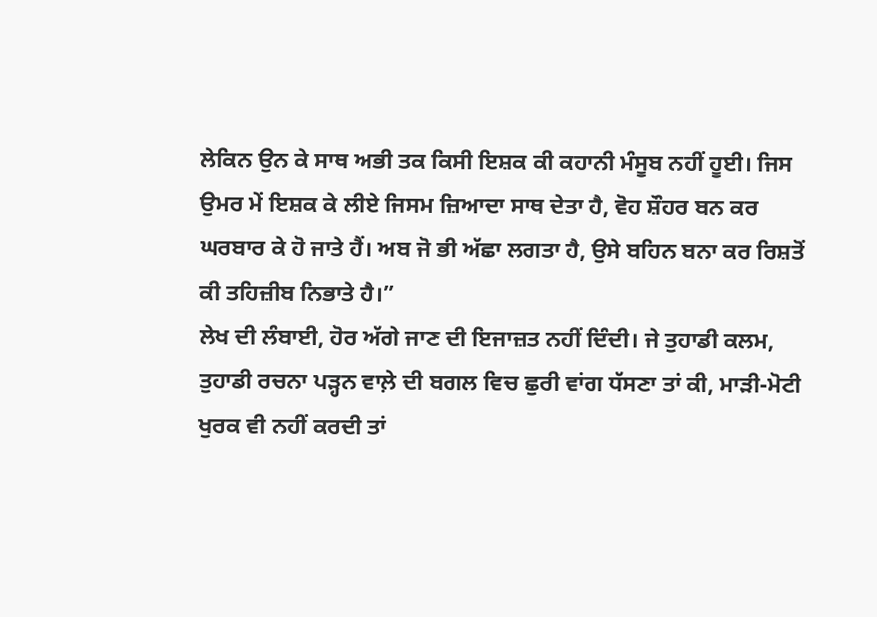ਲੇਕਿਨ ਉਨ ਕੇ ਸਾਥ ਅਭੀ ਤਕ ਕਿਸੀ ਇਸ਼ਕ ਕੀ ਕਹਾਨੀ ਮੰਸੂਬ ਨਹੀਂ ਹੂਈ। ਜਿਸ ਉਮਰ ਮੇਂ ਇਸ਼ਕ ਕੇ ਲੀਏ ਜਿਸਮ ਜ਼ਿਆਦਾ ਸਾਥ ਦੇਤਾ ਹੈ, ਵੋਹ ਸ਼ੌਹਰ ਬਨ ਕਰ ਘਰਬਾਰ ਕੇ ਹੋ ਜਾਤੇ ਹੈਂ। ਅਬ ਜੋ ਭੀ ਅੱਛਾ ਲਗਤਾ ਹੈ, ਉਸੇ ਬਹਿਨ ਬਨਾ ਕਰ ਰਿਸ਼ਤੋਂ ਕੀ ਤਹਿਜ਼ੀਬ ਨਿਭਾਤੇ ਹੈ।”
ਲੇਖ ਦੀ ਲੰਬਾਈ, ਹੋਰ ਅੱਗੇ ਜਾਣ ਦੀ ਇਜਾਜ਼ਤ ਨਹੀਂ ਦਿੰਦੀ। ਜੇ ਤੁਹਾਡੀ ਕਲਮ, ਤੁਹਾਡੀ ਰਚਨਾ ਪੜ੍ਹਨ ਵਾਲ਼ੇ ਦੀ ਬਗਲ ਵਿਚ ਛੁਰੀ ਵਾਂਗ ਧੱਸਣਾ ਤਾਂ ਕੀ, ਮਾੜੀ-ਮੋਟੀ ਖੁਰਕ ਵੀ ਨਹੀਂ ਕਰਦੀ ਤਾਂ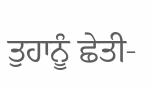ਤੁਹਾਨੂੰ ਛੇਤੀ-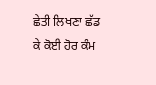ਛੇਤੀ ਲਿਖਣਾ ਛੱਡ ਕੇ ਕੋਈ ਹੋਰ ਕੰਮ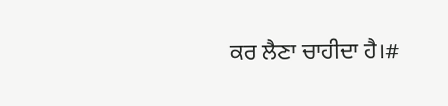ਕਰ ਲੈਣਾ ਚਾਹੀਦਾ ਹੈ।#